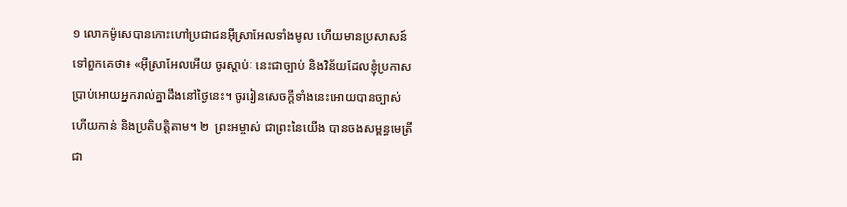១ លោកម៉ូសេបានកោះហៅប្រជាជនអ៊ីស្រាអែលទាំងមូល ហើយមានប្រសាសន៍ទៅពួកគេថា៖ «អ៊ីស្រាអែលអើយ ចូរស្ដាប់ៈ នេះជាច្បាប់ និងវិន័យដែលខ្ញុំប្រកាសប្រាប់អោយអ្នករាល់គ្នាដឹងនៅថ្ងៃនេះ។ ចូររៀនសេចក្ដីទាំងនេះអោយបានច្បាស់ ហើយកាន់ និងប្រតិបត្តិតាម។ ២  ព្រះអម្ចាស់ ជាព្រះនៃយើង បានចងសម្ពន្ធមេត្រីជា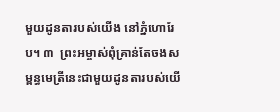មួយដូនតារបស់យើង នៅភ្នំហោរែប។ ៣  ព្រះអម្ចាស់ពុំគ្រាន់តែចងសម្ពន្ធមេត្រីនេះជាមួយដូនតារបស់យើ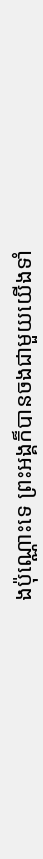ងប៉ុណ្ណោះទេ ព្រះអង្គក៏បានចងជាមួយយើងទាំ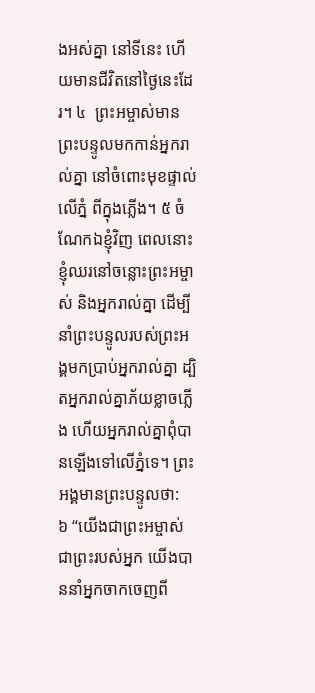ងអស់គ្នា នៅទីនេះ ហើយមានជីវិតនៅថ្ងៃនេះដែរ។ ៤  ព្រះអម្ចាស់មានព្រះបន្ទូលមកកាន់អ្នករាល់គ្នា នៅចំពោះមុខផ្ទាល់ លើភ្នំ ពីក្នុងភ្លើង។ ៥ ចំណែកឯខ្ញុំវិញ ពេលនោះ ខ្ញុំឈរនៅចន្លោះព្រះអម្ចាស់ និងអ្នករាល់គ្នា ដើម្បីនាំព្រះបន្ទូលរបស់ព្រះអង្គមកប្រាប់អ្នករាល់គ្នា ដ្បិតអ្នករាល់គ្នាភ័យខ្លាចភ្លើង ហើយអ្នករាល់គ្នាពុំបានឡើងទៅលើភ្នំទេ។ ព្រះអង្គមានព្រះបន្ទូលថា:
៦ “យើងជាព្រះអម្ចាស់ ជាព្រះរបស់អ្នក យើងបាននាំអ្នកចាកចេញពី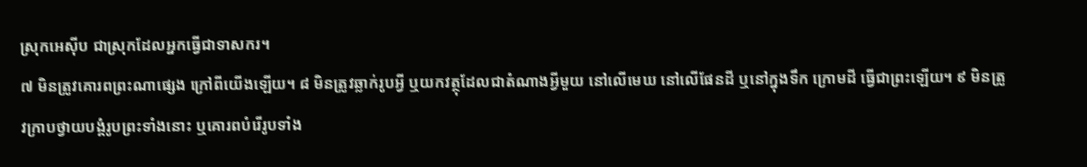ស្រុកអេស៊ីប ជាស្រុកដែលអ្នកធ្វើជាទាសករ។
៧ មិនត្រូវគោរពព្រះណាផ្សេង ក្រៅពីយើងឡើយ។ ៨ មិនត្រូវឆ្លាក់រូបអ្វី ឬយកវត្ថុដែលជាតំណាងអ្វីមួយ នៅលើមេឃ នៅលើផែនដី ឬនៅក្នុងទឹក ក្រោមដី ធ្វើជាព្រះឡើយ។ ៩ មិនត្រូវក្រាបថ្វាយបង្គំរូបព្រះទាំងនោះ ឬគោរពបំរើរូបទាំង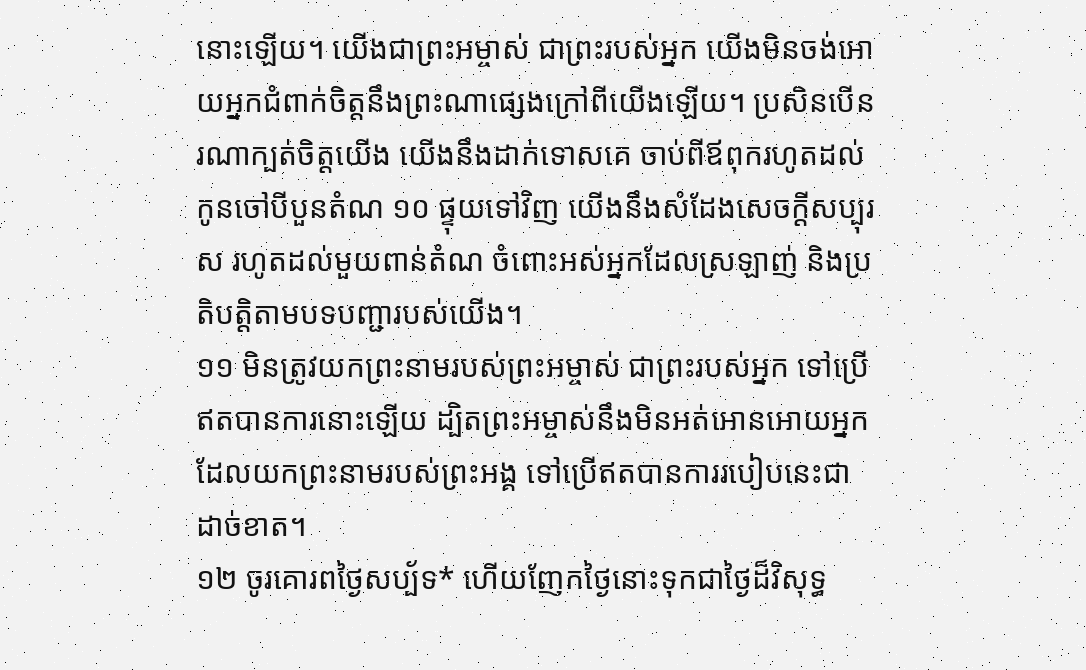នោះឡើយ។ យើងជាព្រះអម្ចាស់ ជាព្រះរបស់អ្នក យើងមិនចង់អោយអ្នកជំពាក់ចិត្តនឹងព្រះណាផ្សេងក្រៅពីយើងឡើយ។ ប្រសិនបើនរណាក្បត់ចិត្តយើង យើងនឹងដាក់ទោសគេ ចាប់ពីឪពុករហូតដល់កូនចៅបីបួនតំណ ១០ ផ្ទុយទៅវិញ យើងនឹងសំដែងសេចក្ដីសប្បុរស រហូតដល់មួយពាន់តំណ ចំពោះអស់អ្នកដែលស្រឡាញ់ និងប្រតិបត្តិតាមបទបញ្ជារបស់យើង។
១១ មិនត្រូវយកព្រះនាមរបស់ព្រះអម្ចាស់ ជាព្រះរបស់អ្នក ទៅប្រើឥតបានការនោះឡើយ ដ្បិតព្រះអម្ចាស់នឹងមិនអត់អោនអោយអ្នកដែលយកព្រះនាមរបស់ព្រះអង្គ ទៅប្រើឥតបានការរបៀបនេះជាដាច់ខាត។
១២ ចូរគោរពថ្ងៃសប្ប័ទ* ហើយញែកថ្ងៃនោះទុកជាថ្ងៃដ៏វិសុទ្ធ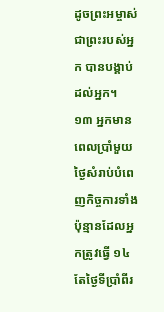ដូចព្រះអម្ចាស់ ជាព្រះរបស់អ្នក បានបង្គាប់ដល់អ្នក។ ១៣ អ្នកមានពេលប្រាំមួយថ្ងៃសំរាប់បំពេញកិច្ចការទាំងប៉ុន្មានដែលអ្នកត្រូវធ្វើ ១៤ តែថ្ងៃទីប្រាំពីរ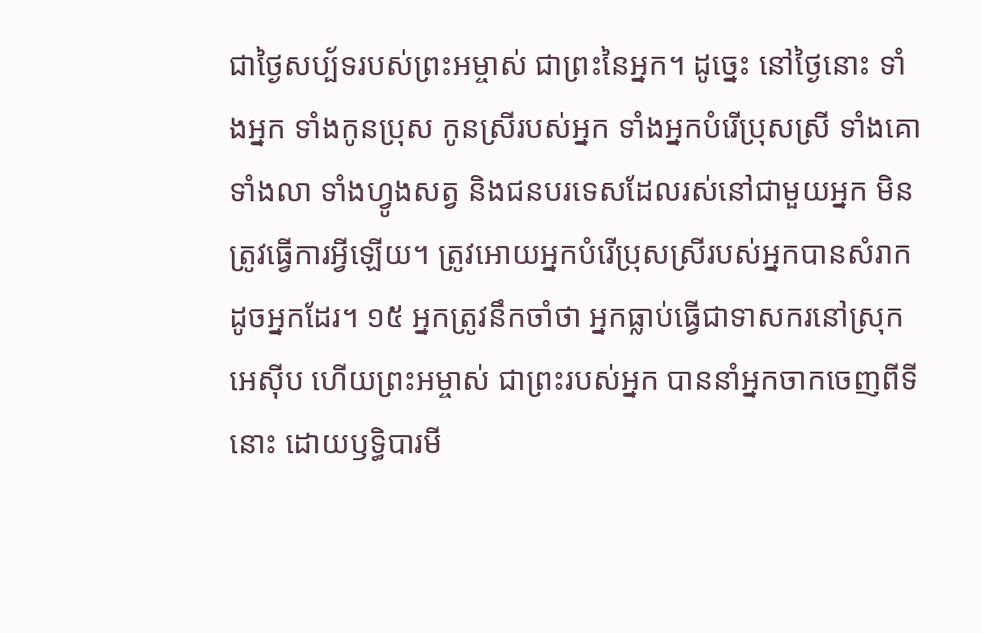ជាថ្ងៃសប្ប័ទរបស់ព្រះអម្ចាស់ ជាព្រះនៃអ្នក។ ដូច្នេះ នៅថ្ងៃនោះ ទាំងអ្នក ទាំងកូនប្រុស កូនស្រីរបស់អ្នក ទាំងអ្នកបំរើប្រុសស្រី ទាំងគោ ទាំងលា ទាំងហ្វូងសត្វ និងជនបរទេសដែលរស់នៅជាមួយអ្នក មិនត្រូវធ្វើការអ្វីឡើយ។ ត្រូវអោយអ្នកបំរើប្រុសស្រីរបស់អ្នកបានសំរាកដូចអ្នកដែរ។ ១៥ អ្នកត្រូវនឹកចាំថា អ្នកធ្លាប់ធ្វើជាទាសករនៅស្រុកអេស៊ីប ហើយព្រះអម្ចាស់ ជាព្រះរបស់អ្នក បាននាំអ្នកចាកចេញពីទីនោះ ដោយឫទ្ធិបារមី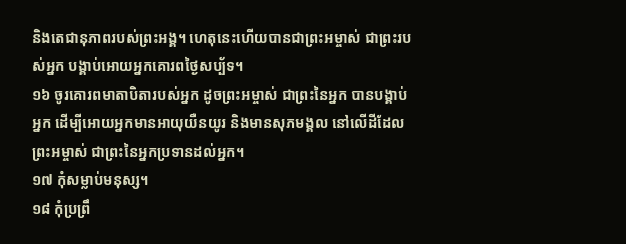និងតេជានុភាពរបស់ព្រះអង្គ។ ហេតុនេះហើយបានជាព្រះអម្ចាស់ ជាព្រះរបស់អ្នក បង្គាប់អោយអ្នកគោរពថ្ងៃសប្ប័ទ។
១៦ ចូរគោរពមាតាបិតារបស់អ្នក ដូចព្រះអម្ចាស់ ជាព្រះនៃអ្នក បានបង្គាប់អ្នក ដើម្បីអោយអ្នកមានអាយុយឺនយូរ និងមានសុភមង្គល នៅលើដីដែលព្រះអម្ចាស់ ជាព្រះនៃអ្នកប្រទានដល់អ្នក។
១៧ កុំសម្លាប់មនុស្ស។
១៨ កុំប្រព្រឹ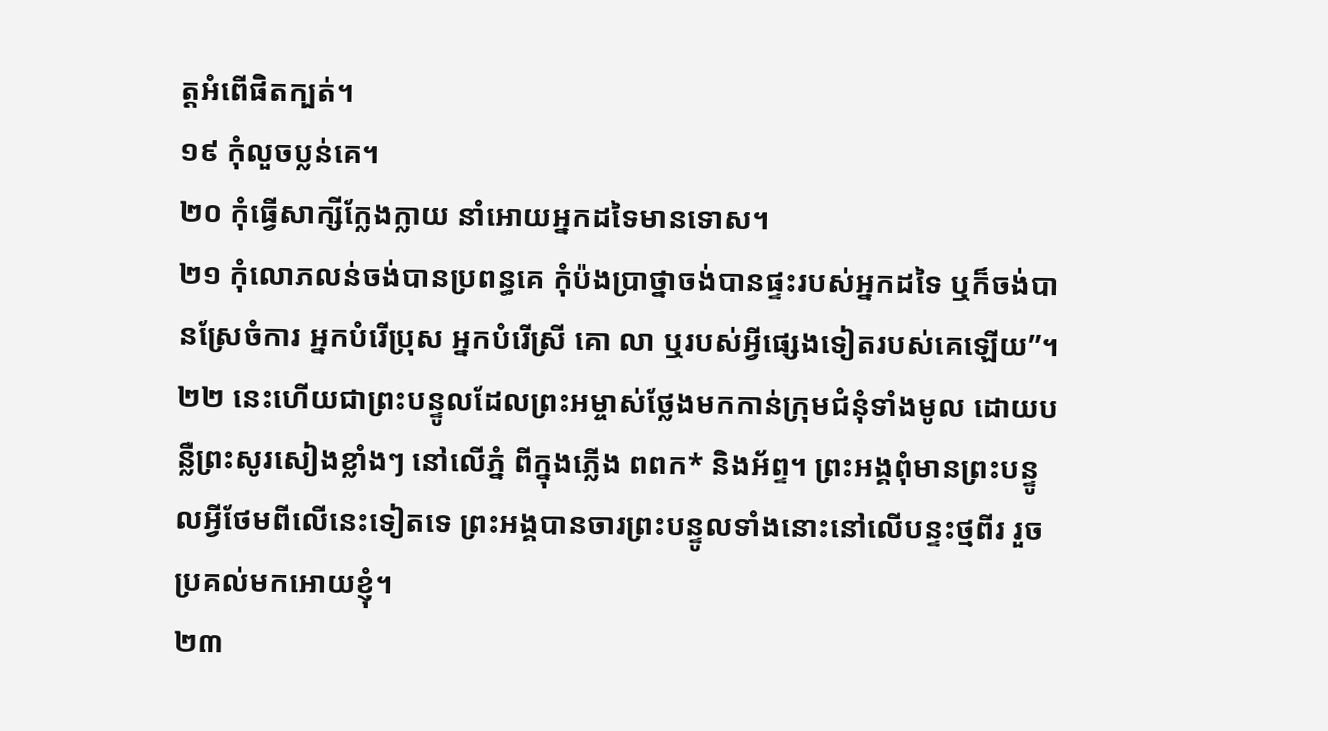ត្តអំពើផិតក្បត់។
១៩ កុំលួចប្លន់គេ។
២០ កុំធ្វើសាក្សីក្លែងក្លាយ នាំអោយអ្នកដទៃមានទោស។
២១ កុំលោភលន់ចង់បានប្រពន្ធគេ កុំប៉ងប្រាថ្នាចង់បានផ្ទះរបស់អ្នកដទៃ ឬក៏ចង់បានស្រែចំការ អ្នកបំរើប្រុស អ្នកបំរើស្រី គោ លា ឬរបស់អ្វីផ្សេងទៀតរបស់គេឡើយ”។
២២ នេះហើយជាព្រះបន្ទូលដែលព្រះអម្ចាស់ថ្លែងមកកាន់ក្រុមជំនុំទាំងមូល ដោយបន្លឺព្រះសូរសៀងខ្លាំងៗ នៅលើភ្នំ ពីក្នុងភ្លើង ពពក* និងអ័ព្ទ។ ព្រះអង្គពុំមានព្រះបន្ទូលអ្វីថែមពីលើនេះទៀតទេ ព្រះអង្គបានចារព្រះបន្ទូលទាំងនោះនៅលើបន្ទះថ្មពីរ រួចប្រគល់មកអោយខ្ញុំ។
២៣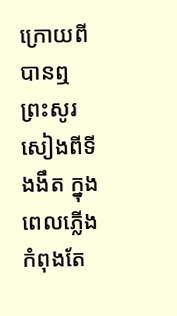ក្រោយពីបានឮព្រះសូរសៀងពីទីងងឹត ក្នុងពេលភ្លើងកំពុងតែ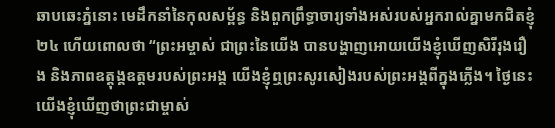ឆាបឆេះភ្នំនោះ មេដឹកនាំនៃកុលសម្ព័ន្ធ និងពួកព្រឹទ្ធាចារ្យទាំងអស់របស់អ្នករាល់គ្នាមកជិតខ្ញុំ ២៤ ហើយពោលថា “ព្រះអម្ចាស់ ជាព្រះនៃយើង បានបង្ហាញអោយយើងខ្ញុំឃើញសិរីរុងរឿង និងភាពឧត្ដុង្គឧត្ដមរបស់ព្រះអង្គ យើងខ្ញុំឮព្រះសូរសៀងរបស់ព្រះអង្គពីក្នុងភ្លើង។ ថ្ងៃនេះ យើងខ្ញុំឃើញថាព្រះជាម្ចាស់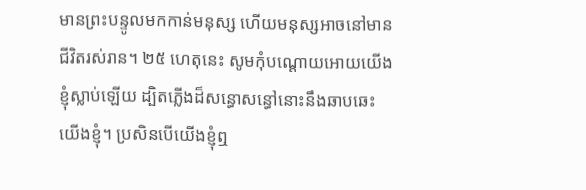មានព្រះបន្ទូលមកកាន់មនុស្ស ហើយមនុស្សអាចនៅមានជីវិតរស់រាន។ ២៥ ហេតុនេះ សូមកុំបណ្ដោយអោយយើងខ្ញុំស្លាប់ឡើយ ដ្បិតភ្លើងដ៏សន្ធោសន្ធៅនោះនឹងឆាបឆេះយើងខ្ញុំ។ ប្រសិនបើយើងខ្ញុំឮ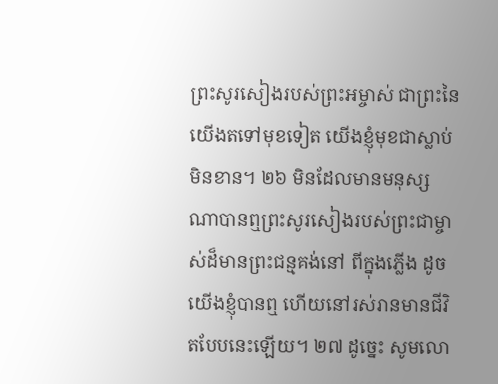ព្រះសូរសៀងរបស់ព្រះអម្ចាស់ ជាព្រះនៃយើងតទៅមុខទៀត យើងខ្ញុំមុខជាស្លាប់មិនខាន។ ២៦ មិនដែលមានមនុស្សណាបានឮព្រះសូរសៀងរបស់ព្រះជាម្ចាស់ដ៏មានព្រះជន្មគង់នៅ ពីក្នុងភ្លើង ដូចយើងខ្ញុំបានឮ ហើយនៅរស់រានមានជីវិតបែបនេះឡើយ។ ២៧ ដូច្នេះ សូមលោ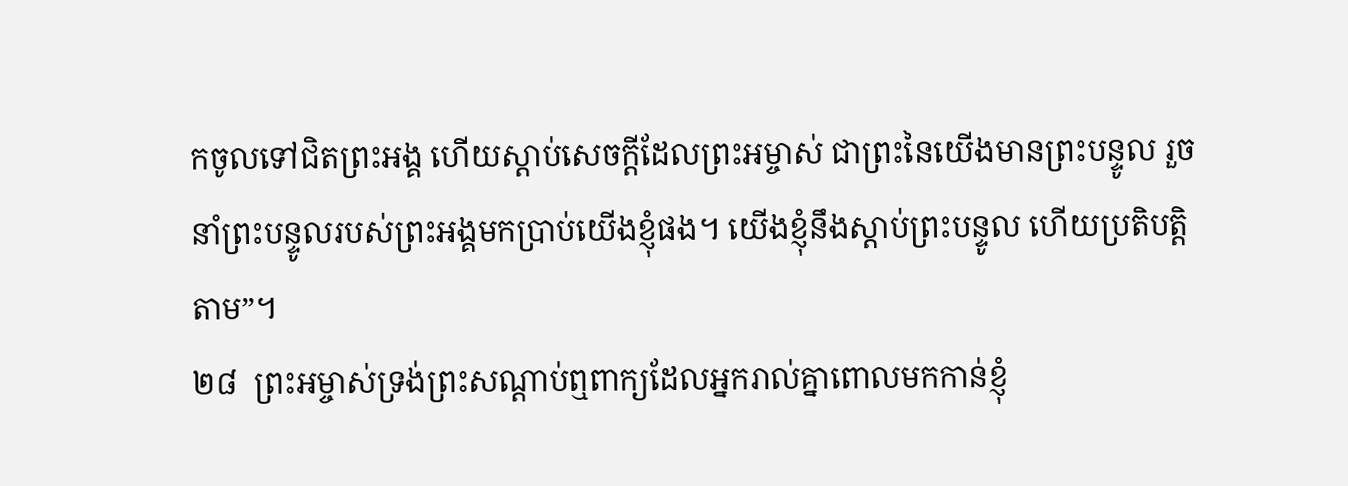កចូលទៅជិតព្រះអង្គ ហើយស្ដាប់សេចក្ដីដែលព្រះអម្ចាស់ ជាព្រះនៃយើងមានព្រះបន្ទូល រួចនាំព្រះបន្ទូលរបស់ព្រះអង្គមកប្រាប់យើងខ្ញុំផង។ យើងខ្ញុំនឹងស្ដាប់ព្រះបន្ទូល ហើយប្រតិបត្តិតាម”។
២៨  ព្រះអម្ចាស់ទ្រង់ព្រះសណ្ដាប់ឮពាក្យដែលអ្នករាល់គ្នាពោលមកកាន់ខ្ញុំ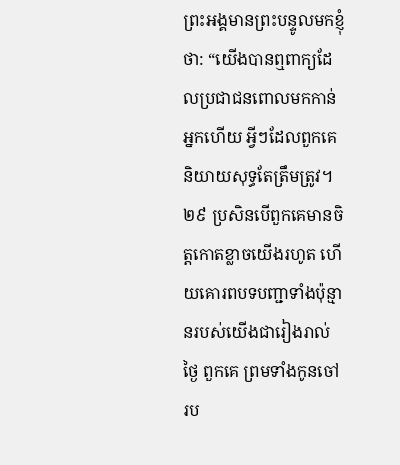ព្រះអង្គមានព្រះបន្ទូលមកខ្ញុំថា: “យើងបានឮពាក្យដែលប្រជាជនពោលមកកាន់អ្នកហើយ អ្វីៗដែលពួកគេនិយាយសុទ្ធតែត្រឹមត្រូវ។ ២៩ ប្រសិនបើពួកគេមានចិត្តកោតខ្លាចយើងរហូត ហើយគោរពបទបញ្ជាទាំងប៉ុន្មានរបស់យើងជារៀងរាល់ថ្ងៃ ពួកគេ ព្រមទាំងកូនចៅរប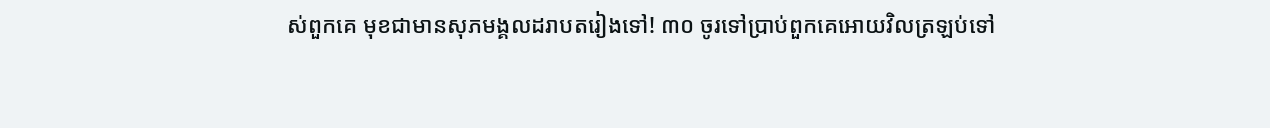ស់ពួកគេ មុខជាមានសុភមង្គលដរាបតរៀងទៅ! ៣០ ចូរទៅប្រាប់ពួកគេអោយវិលត្រឡប់ទៅ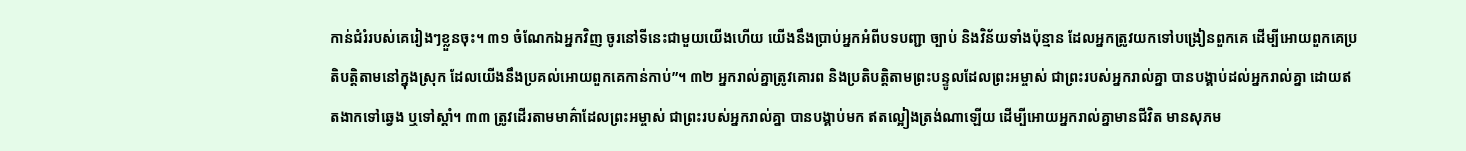កាន់ជំរំរបស់គេរៀងៗខ្លួនចុះ។ ៣១ ចំណែកឯអ្នកវិញ ចូរនៅទីនេះជាមួយយើងហើយ យើងនឹងប្រាប់អ្នកអំពីបទបញ្ជា ច្បាប់ និងវិន័យទាំងប៉ុន្មាន ដែលអ្នកត្រូវយកទៅបង្រៀនពួកគេ ដើម្បីអោយពួកគេប្រតិបត្តិតាមនៅក្នុងស្រុក ដែលយើងនឹងប្រគល់អោយពួកគេកាន់កាប់”។ ៣២ អ្នករាល់គ្នាត្រូវគោរព និងប្រតិបត្តិតាមព្រះបន្ទូលដែលព្រះអម្ចាស់ ជាព្រះរបស់អ្នករាល់គ្នា បានបង្គាប់ដល់អ្នករាល់គ្នា ដោយឥតងាកទៅឆ្វេង ឬទៅស្ដាំ។ ៣៣ ត្រូវដើរតាមមាគ៌ាដែលព្រះអម្ចាស់ ជាព្រះរបស់អ្នករាល់គ្នា បានបង្គាប់មក ឥតល្អៀងត្រង់ណាឡើយ ដើម្បីអោយអ្នករាល់គ្នាមានជីវិត មានសុភម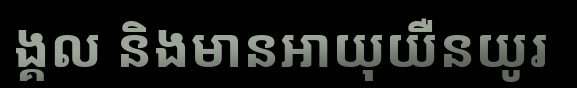ង្គល និងមានអាយុយឺនយូរ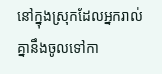នៅក្នុងស្រុកដែលអ្នករាល់គ្នានឹងចូលទៅកា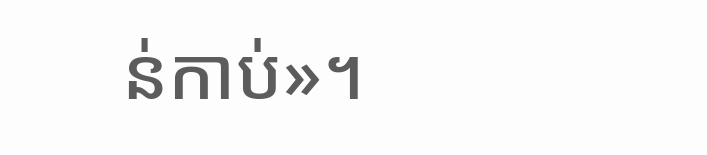ន់កាប់»។